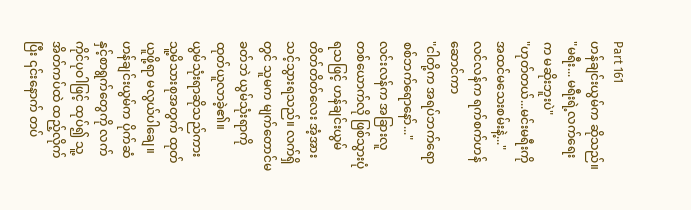Part 161
ဟန်ချင်းယွမ်က ဆိုသည်။
"မရီး... မရီးရဲ့လက်ရေးက မဆိုးဘူးပဲ"
"ဟုတ်တယ်...မင်းမရီးကို အထင်မသေးစမ်းနဲ့..."
လင်လန်က ရက်စက်ဟန်ဆောင်ကာ
"ငါတို့က အရပ်ဘက်ရော စစ်ဘက်ရောနော်..."
လင်းလန်က အခြားလူတစ်ယောက်လို ဖြစ်သွားပုံရသဖြင့် ဟန်ချင်းယွမ် တိတ်တိတ်လေး အံ့အားသင့်သွားရသည်။ လက်ရှိတွင် သူမက မျက်တောင်မခတ်ဘဲ ယွမ်သုံးရာကို ထုတ်ယူလာခဲ့၏။
ယွမ်သုံးရာဆိုသည်ကား သူ့မိသားစုအတွက် ထုတ်ယူဖို့ရာ မလွယ်ပါချေ။
ဟန်ချင်းယွမ်က ပိုက်ဆံနှင့်စာရွက်တွေကို လက်ကိုင်ပုဝါဖြင့် ထုပ်၍ သူ့အိတ်ကပ်ထဲ ထည့်လိုက်ပြီး ၎င်းနောက် တပ်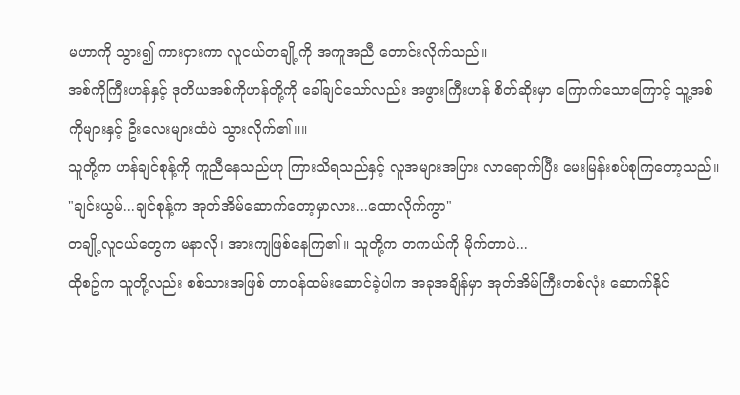မဟာကို သွား၍ ကားငှားကာ လူငယ်တချို့ကို အကူအညီ တောင်းလိုက်သည်။
အစ်ကိုကြီးဟန်နှင့် ဒုတိယအစ်ကိုဟန်တို့ကို ခေါ်ချင်သော်လည်း အဖွားကြီးဟန် စိတ်ဆိုးမှာ ကြောက်သောကြောင့် သူ့အစ်ကိုများနှင့် ဦးလေးများထံပဲ သွားလိုက်၏။။
သူတို့က ဟန်ချင်စုန့်ကို ကူညီနေသည်ဟု ကြားသိရသည်နှင့် လူအများအပြား လာရောက်ပြီး မေးမြန်းစပ်စုကြတော့သည်။
"ချင်းယွမ်...ချင်စုန့်က အုတ်အိမ်ဆောက်တော့မှာလား...ထောလိုက်ကွာ"
တချို့လူငယ်တွေက မနာလို၊ အားကျဖြစ်နေကြ၏။ သူတို့က တကယ်ကို မိုက်တာပဲ...
ထိုစဥ်က သူတို့လည်း စစ်သားအဖြစ် တာဝန်ထမ်းဆောင်ခဲ့ပါက အခုအချိန်မှာ အုတ်အိမ်ကြီးတစ်လုံး ဆောက်နိုင်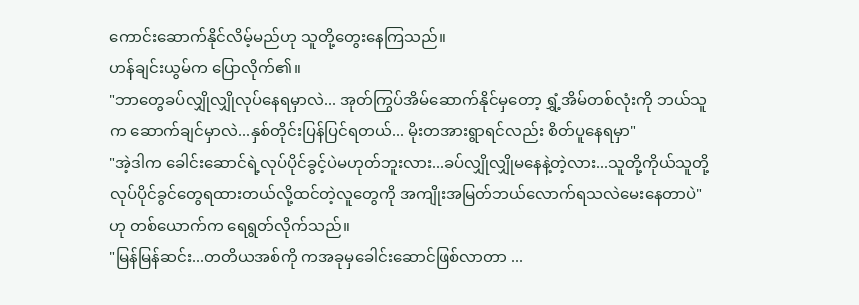ကောင်းဆောက်နိုင်လိမ့်မည်ဟု သူတို့တွေးနေကြသည်။
ဟန်ချင်းယွမ်က ပြောလိုက်၏။
"ဘာတွေခပ်လျှိုလျှိုလုပ်နေရမှာလဲ... အုတ်ကြွပ်အိမ်ဆောက်နိုင်မှတော့ ရွှံ့အိမ်တစ်လုံးကို ဘယ်သူက ဆောက်ချင်မှာလဲ...နှစ်တိုင်းပြန်ပြင်ရတယ်... မိုးတအားရွာရင်လည်း စိတ်ပူနေရမှာ"
"အဲ့ဒါက ခေါင်းဆောင်ရဲ့လုပ်ပိုင်ခွင့်ပဲမဟုတ်ဘူးလား...ခပ်လျှိုလျှိုမနေနဲ့တဲ့လား...သူတို့ကိုယ်သူတို့ လုပ်ပိုင်ခွင်တွေရထားတယ်လို့ထင်တဲ့လူတွေကို အကျိုးအမြတ်ဘယ်လောက်ရသလဲမေးနေတာပဲ"ဟု တစ်ယောက်က ရေရွတ်လိုက်သည်။
"မြန်မြန်ဆင်း...တတိယအစ်ကို ကအခုမှခေါင်းဆောင်ဖြစ်လာတာ ...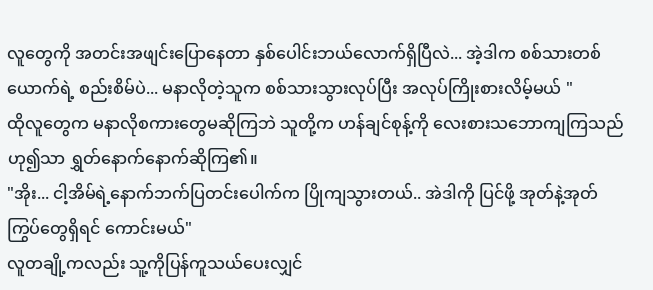လူတွေကို အတင်းအဖျင်းပြောနေတာ နှစ်ပေါင်းဘယ်လောက်ရှိပြီလဲ... အဲ့ဒါက စစ်သားတစ်ယောက်ရဲ့ စည်းစိမ်ပဲ... မနာလိုတဲ့သူက စစ်သားသွားလုပ်ပြီး အလုပ်ကြိုးစားလိမ့်မယ် "
ထိုလူတွေက မနာလိုစကားတွေမဆိုကြဘဲ သူတို့က ဟန်ချင်စုန့်ကို လေးစားသဘောကျကြသည်ဟု၍သာ ရွှတ်နောက်နောက်ဆိုကြ၏။
"အိုး... ငါ့အိမ်ရဲ့နောက်ဘက်ပြတင်းပေါက်က ပြိုကျသွားတယ်.. အဲဒါကို ပြင်ဖို့ အုတ်နဲ့အုတ်ကြွပ်တွေရှိရင် ကောင်းမယ်"
လူတချို့ကလည်း သူ့ကိုပြန်ကူသယ်ပေးလျှင်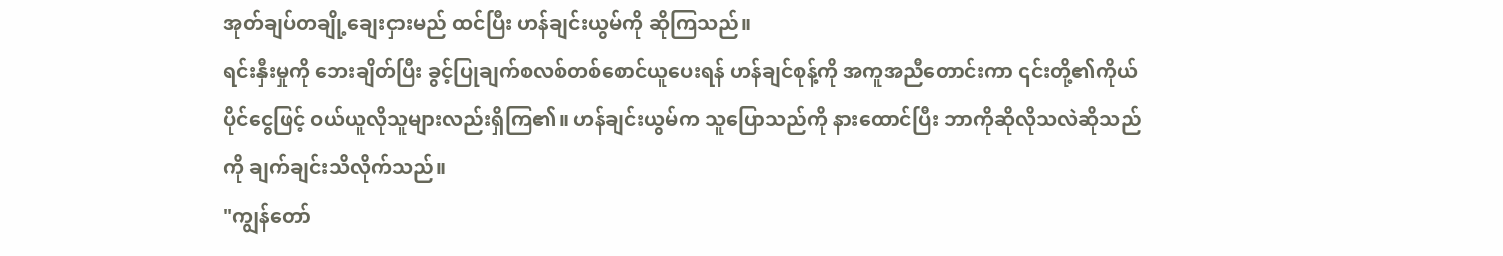အုတ်ချပ်တချို့ချေးငှားမည် ထင်ပြီး ဟန်ချင်းယွမ်ကို ဆိုကြသည်။
ရင်းနှီးမှုကို ဘေးချိတ်ပြီး ခွင့်ပြုချက်စလစ်တစ်စောင်ယူပေးရန် ဟန်ချင်စုန့်ကို အကူအညီတောင်းကာ ၎င်းတို့၏ကိုယ်ပိုင်ငွေဖြင့် ဝယ်ယူလိုသူများလည်းရှိကြ၏။ ဟန်ချင်းယွမ်က သူပြောသည်ကို နားထောင်ပြီး ဘာကိုဆိုလိုသလဲဆိုသည်ကို ချက်ချင်းသိလိုက်သည်။
"ကျွန်တော်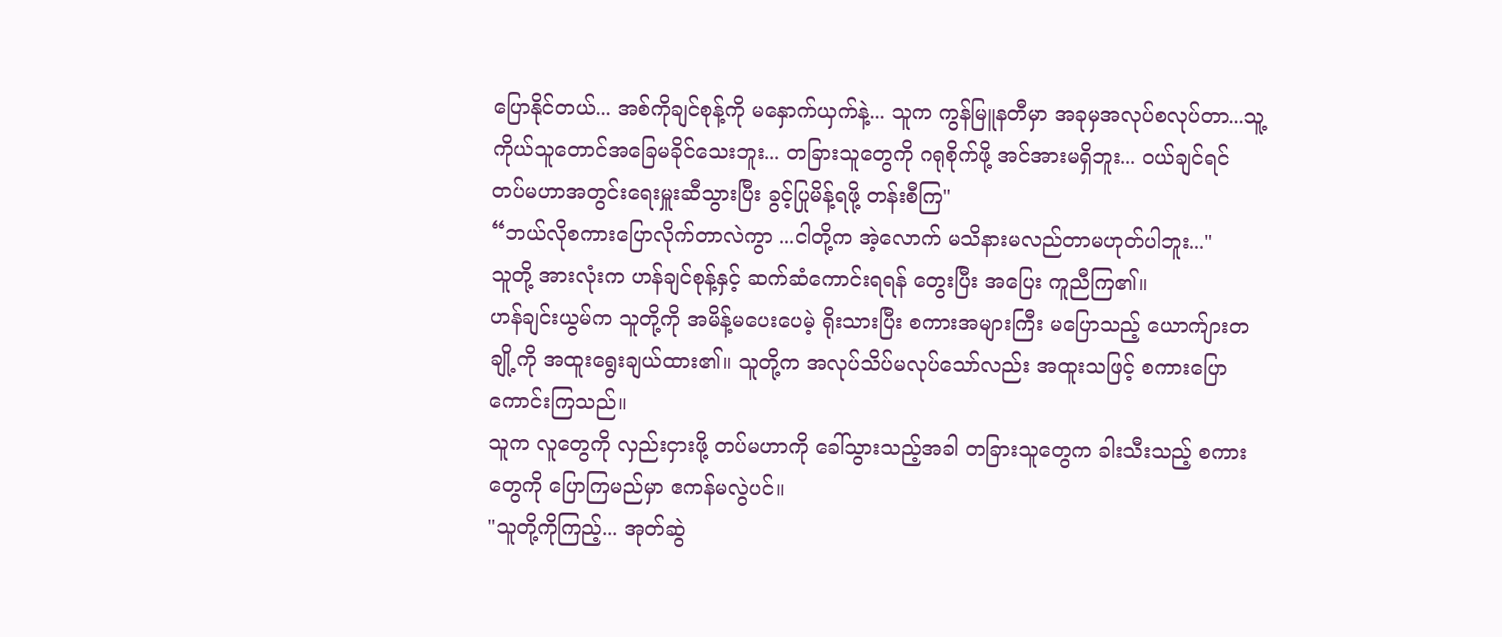ပြောနိုင်တယ်... အစ်ကိုချင်စုန့်ကို မနှောက်ယှက်နဲ့... သူက ကွန်မြူနတီမှာ အခုမှအလုပ်စလုပ်တာ...သူ့ကိုယ်သူတောင်အခြေမခိုင်သေးဘူး... တခြားသူတွေကို ဂရုစိုက်ဖို့ အင်အားမရှိဘူး... ဝယ်ချင်ရင် တပ်မဟာအတွင်းရေးမှူးဆီသွားပြီး ခွင့်ပြုမိန့်ရဖို့ တန်းစီကြ"
“ဘယ်လိုစကားပြောလိုက်တာလဲကွာ ...ငါတို့က အဲ့လောက် မသိနားမလည်တာမဟုတ်ပါဘူး..."
သူတို့ အားလုံးက ဟန်ချင်စုန့်နှင့် ဆက်ဆံကောင်းရရန် တွေးပြီး အပြေး ကူညီကြ၏။
ဟန်ချင်းယွမ်က သူတို့ကို အမိန့်မပေးပေမဲ့ ရိုးသားပြီး စကားအများကြီး မပြောသည့် ယောက်ျားတချို့ကို အထူးရွေးချယ်ထား၏။ သူတို့က အလုပ်သိပ်မလုပ်သော်လည်း အထူးသဖြင့် စကားပြောကောင်းကြသည်။
သူက လူတွေကို လှည်းငှားဖို့ တပ်မဟာကို ခေါ်သွားသည့်အခါ တခြားသူတွေက ခါးသီးသည့် စကားတွေကို ပြောကြမည်မှာ ဧကန်မလွဲပင်။
"သူတို့ကိုကြည့်... အုတ်ဆွဲ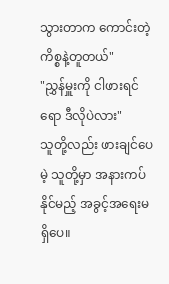သွားတာက ကောင်းတဲ့ကိစ္စနဲ့တူတယ်"
"ညွှန်မှူးကို ငါဖားရင်ရော ဒီလိုပဲလား"
သူတို့လည်း ဖားချင်ပေမဲ့ သူတို့မှာ အနားကပ်နိုင်မည့် အခွင့်အရေးမရှိပေ။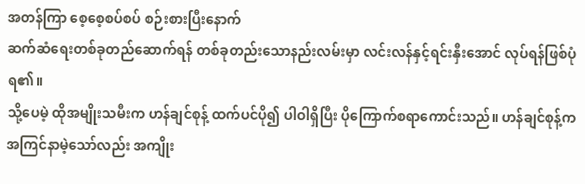အတန်ကြာ စေ့စေ့စပ်စပ် စဉ်းစားပြီးနောက်
ဆက်ဆံရေးတစ်ခုတည်ဆောက်ရန် တစ်ခုတည်းသောနည်းလမ်းမှာ လင်းလန်နှင့်ရင်းနှီးအောင် လုပ်ရန်ဖြစ်ပုံရ၏။
သို့ပေမဲ့ ထိုအမျိုးသမီးက ဟန်ချင်စုန့် ထက်ပင်ပို၍ ပါဝါရှိပြီး ပိုကြောက်စရာကောင်းသည်။ ဟန်ချင်စုန့်က အကြင်နာမဲ့သော်လည်း အကျိုး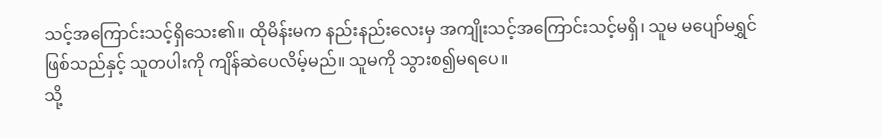သင့်အကြောင်းသင့်ရှိသေး၏။ ထိုမိန်းမက နည်းနည်းလေးမှ အကျိုးသင့်အကြောင်းသင့်မရှိ၊ သူမ မပျော်မရွှင်ဖြစ်သည်နှင့် သူတပါးကို ကျိန်ဆဲပေလိမ့်မည်။ သူမကို သွားစ၍မရပေ။
သို့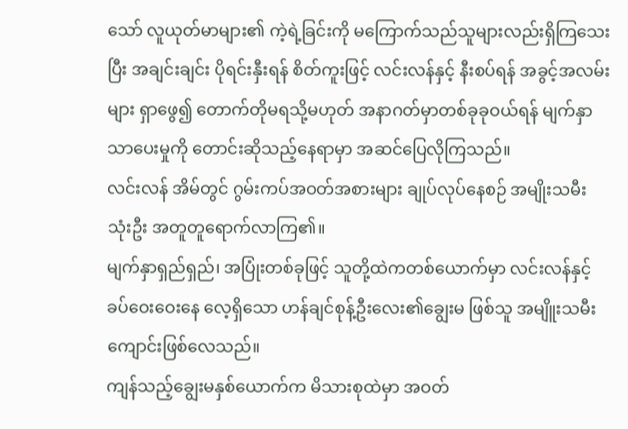သော် လူယုတ်မာများ၏ ကဲ့ရဲ့ခြင်းကို မကြောက်သည်သူများလည်းရှိကြသေးပြီး အချင်းချင်း ပိုရင်းနှီးရန် စိတ်ကူးဖြင့် လင်းလန်နှင့် နီးစပ်ရန် အခွင့်အလမ်းများ ရှာဖွေ၍ တောက်တိုမရသို့မဟုတ် အနာဂတ်မှာတစ်ခုခုဝယ်ရန် မျက်နှာသာပေးမှုကို တောင်းဆိုသည့်နေရာမှာ အဆင်ပြေလိုကြသည်။
လင်းလန် အိမ်တွင် ဂွမ်းကပ်အဝတ်အစားများ ချုပ်လုပ်နေစဉ် အမျိုးသမီး သုံးဦး အတူတူရောက်လာကြ၏။
မျက်နှာရှည်ရှည်၊ အပြုံးတစ်ခုဖြင့် သူတို့ထဲကတစ်ယောက်မှာ လင်းလန်နှင့် ခပ်ဝေးဝေးနေ လေ့ရှိသော ဟန်ချင်စုန့်ဦးလေး၏ချွေးမ ဖြစ်သူ အမျိူးသမီးကျောင်းဖြစ်လေသည်။
ကျန်သည့်ချွေးမနှစ်ယောက်က မိသားစုထဲမှာ အဝတ်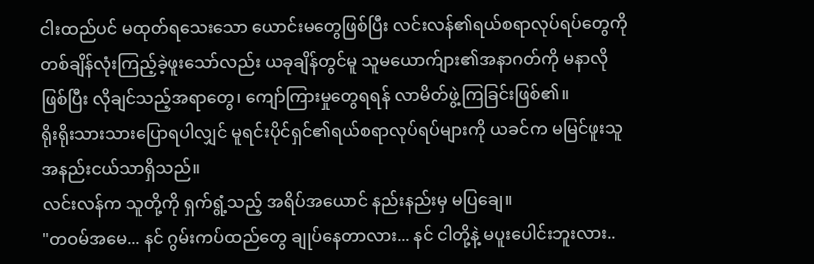ငါးထည်ပင် မထုတ်ရသေးသော ယောင်းမတွေဖြစ်ပြီး လင်းလန်၏ရယ်စရာလုပ်ရပ်တွေကို တစ်ချိန်လုံးကြည့်ခဲ့ဖူးသော်လည်း ယခုချိန်တွင်မူ သူမယောက်ျား၏အနာဂတ်ကို မနာလိုဖြစ်ပြီး လိုချင်သည့်အရာတွေ၊ ကျော်ကြားမှုတွေရရန် လာမိတ်ဖွဲ့ကြခြင်းဖြစ်၏။
ရိုးရိုးသားသားပြောရပါလျှင် မူရင်းပိုင်ရှင်၏ရယ်စရာလုပ်ရပ်များကို ယခင်က မမြင်ဖူးသူ အနည်းငယ်သာရှိသည်။
လင်းလန်က သူတို့ကို ရှက်ရွံ့သည့် အရိပ်အယောင် နည်းနည်းမှ မပြချေ။
"တဝမ်အမေ... နင် ဂွမ်းကပ်ထည်တွေ ချုပ်နေတာလား... နင် ငါတို့နဲ့ မပူးပေါင်းဘူးလား..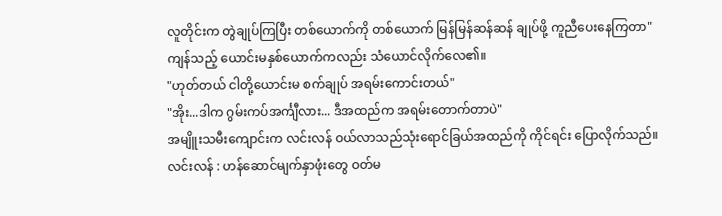လူတိုင်းက တွဲချုပ်ကြပြီး တစ်ယောက်ကို တစ်ယောက် မြန်မြန်ဆန်ဆန် ချုပ်ဖို့ ကူညီပေးနေကြတာ"
ကျန်သည့် ယောင်းမနှစ်ယောက်ကလည်း သံယောင်လိုက်လေ၏။
"ဟုတ်တယ် ငါတို့ယောင်းမ စက်ချုပ် အရမ်းကောင်းတယ်"
"အိုး...ဒါက ဂွမ်းကပ်အင်္ကျီလား... ဒီအထည်က အရမ်းတောက်တာပဲ"
အမျိူးသမီးကျောင်းက လင်းလန် ဝယ်လာသည်သုံးရောင်ခြယ်အထည်ကို ကိုင်ရင်း ပြောလိုက်သည်။
လင်းလန် : ဟန်ဆောင်မျက်နှာဖုံးတွေ ဝတ်မ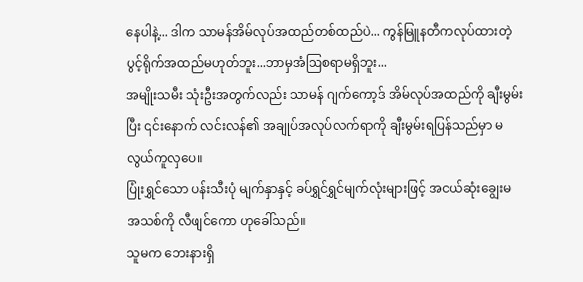နေပါနဲ့... ဒါက သာမန်အိမ်လုပ်အထည်တစ်ထည်ပဲ... ကွန်မြူနတီကလုပ်ထားတဲ့ပွင့်ရိုက်အထည်မဟုတ်ဘူး...ဘာမှအံဩစရာမရှိဘူး...
အမျိုးသမီး သုံးဦးအတွက်လည်း သာမန် ဂျက်ကော့ဒ် အိမ်လုပ်အထည်ကို ချီးမွမ်းပြီး ၎င်းနောက် လင်းလန်၏ အချုပ်အလုပ်လက်ရာကို ချီးမွမ်းရပြန်သည်မှာ မလွယ်ကူလှပေ။
ပြုံးရွှင်သော ပန်းသီးပုံ မျက်နှာနှင့် ခပ်ရွှင်ရွှင်မျက်လုံးများဖြင့် အငယ်ဆုံးချွေးမအသစ်ကို လီဖျင်ကော ဟုခေါ်သည်။
သူမက ဘေးနားရှိ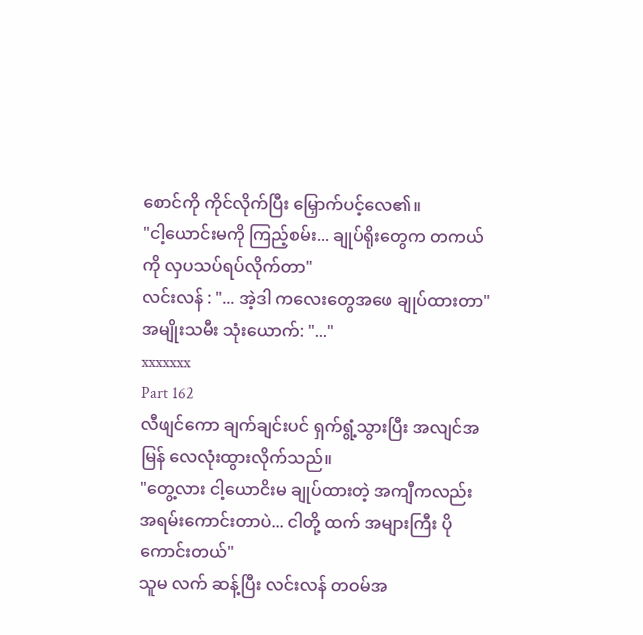စောင်ကို ကိုင်လိုက်ပြီး မြှောက်ပင့်လေ၏။
"ငါ့ယောင်းမကို ကြည့်စမ်း... ချုပ်ရိုးတွေက တကယ်ကို လှပသပ်ရပ်လိုက်တာ"
လင်းလန် : "... အဲ့ဒါ ကလေးတွေအဖေ ချုပ်ထားတာ"
အမျိုးသမီး သုံးယောက်: "..."
xxxxxxx
Part 162
လီဖျင်ကော ချက်ချင်းပင် ရှက်ရွံ့သွားပြီး အလျင်အမြန် လေလုံးထွားလိုက်သည်။
"တွေ့လား ငါ့ယောငိးမ ချုပ်ထားတဲ့ အကျီကလည်း အရမ်းကောင်းတာပဲ... ငါတို့ ထက် အများကြီး ပိုကောင်းတယ်"
သူမ လက် ဆန့်ပြီး လင်းလန် တဝမ်အ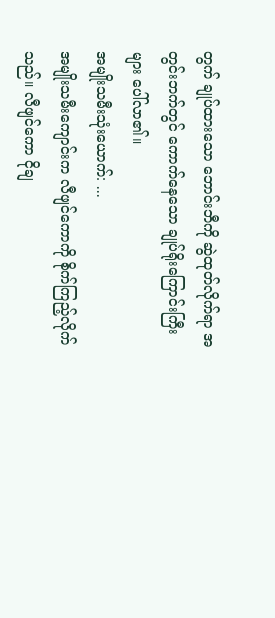တွက် ချုပ်ထားသော ဘောင်းဘီကို ဆွဲထုတ်လိုက်ရာ အတွင်းဘက်တွင် ကောက်နေသော ချုပ်ရိုးကြောင်းကြီးများ ပေါ်လာ၏။
အမျိုးသမီးသုံးယောက်: ...
အမျိုးသမီးကျောင်းက လီဖျင်ကောကို စိုက်ကြည့်လိုက်သည်။ လီဖျင်ကော ငိုချ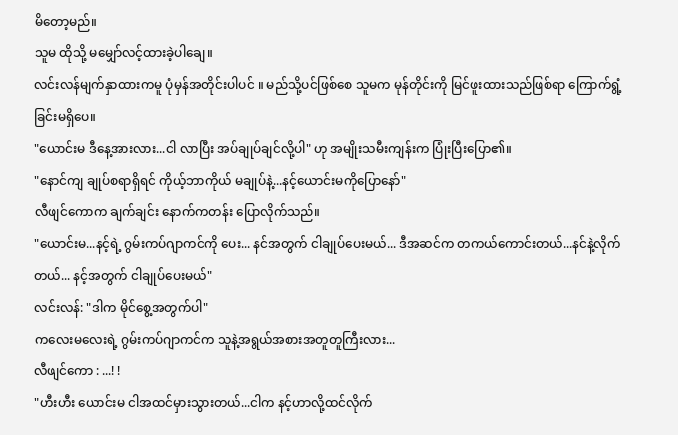မိတော့မည်။
သူမ ထိုသို့ မမျှော်လင့်ထားခဲ့ပါချေ။
လင်းလန်မျက်နှာထားကမူ ပုံမှန်အတိုင်းပါပင် ။ မည်သို့ပင်ဖြစ်စေ သူမက မုန်တိုင်းကို မြင်ဖူးထားသည်ဖြစ်ရာ ကြောက်ရွံ့ခြင်းမရှိပေ။
"ယောင်းမ ဒီနေ့အားလား...ငါ လာပြီး အပ်ချုပ်ချင်လို့ပါ" ဟု အမျိုးသမီးကျန်းက ပြုံးပြီးပြော၏။
"နောင်ကျ ချုပ်စရာရှိရင် ကိုယ့်ဘာကိုယ် မချုပ်နဲ့...နင့်ယောင်းမကိုပြောနော်"
လီဖျင်ကောက ချက်ချင်း နောက်ကတန်း ပြောလိုက်သည်။
"ယောင်းမ...နင့်ရဲ့ ဂွမ်းကပ်ဂျာကင်ကို ပေး... နင်အတွက် ငါချုပ်ပေးမယ်... ဒီအဆင်က တကယ်ကောင်းတယ်...နင်နဲ့လိုက်တယ်... နင့်အတွက် ငါချုပ်ပေးမယ်"
လင်းလန်: "ဒါက မိုင်စွေ့အတွက်ပါ"
ကလေးမလေးရဲ့ ဂွမ်းကပ်ဂျာကင်က သူနဲ့အရွယ်အစားအတူတူကြီးလား...
လီဖျင်ကော : ...! !
"ဟီးဟီး ယောင်းမ ငါအထင်မှားသွားတယ်...ငါက နင့်ဟာလို့ထင်လိုက်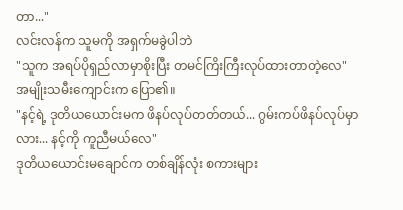တာ..."
လင်းလန်က သူမကို အရှက်မခွဲပါဘဲ
"သူက အရပ်ပိုရှည်လာမှာစိုးပြီး တမင်ကြိးကြီးလုပ်ထားတာတဲ့လေ"
အမျိုးသမီးကျောင်းက ပြော၏။
"နင့်ရဲ့ ဒုတိယယောင်းမက ဖိနပ်လုပ်တတ်တယ်... ဂွမ်းကပ်ဖိနပ်လုပ်မှာလား... နင့်ကို ကူညီမယ်လေ"
ဒုတိယယောင်းမချောင်က တစ်ချိန်လုံး စကားများ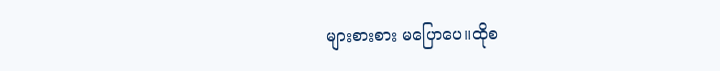များစားစား မပြောပေ။ထိုစ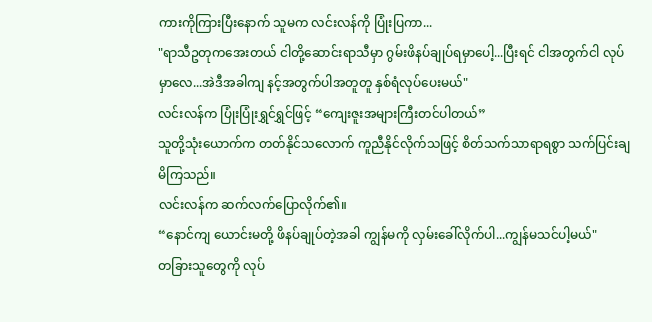ကားကိုကြားပြီးနောက် သူမက လင်းလန်ကို ပြုံးပြကာ...
"ရာသီဥတုကအေးတယ် ငါတို့ဆောင်းရာသီမှာ ဂွမ်းဖိနပ်ချုပ်ရမှာပေါ့...ပြီးရင် ငါအတွက်ငါ လုပ်မှာလေ...အဲဒီအခါကျ နင့်အတွက်ပါအတူတူ နှစ်ရံလုပ်ပေးမယ်"
လင်းလန်က ပြုံးပြုံးရွှင်ရွှင်ဖြင့် “ကျေးဇူးအများကြီးတင်ပါတယ်”
သူတို့သုံးယောက်က တတ်နိုင်သလောက် ကူညီနိုင်လိုက်သဖြင့် စိတ်သက်သာရာရစွာ သက်ပြင်းချမိကြသည်။
လင်းလန်က ဆက်လက်ပြောလိုက်၏။
“နောင်ကျ ယောင်းမတို့ ဖိနပ်ချုပ်တဲ့အခါ ကျွန်မကို လှမ်းခေါ်လိုက်ပါ...ကျွန်မသင်ပါ့မယ်"
တခြားသူတွေကို လုပ်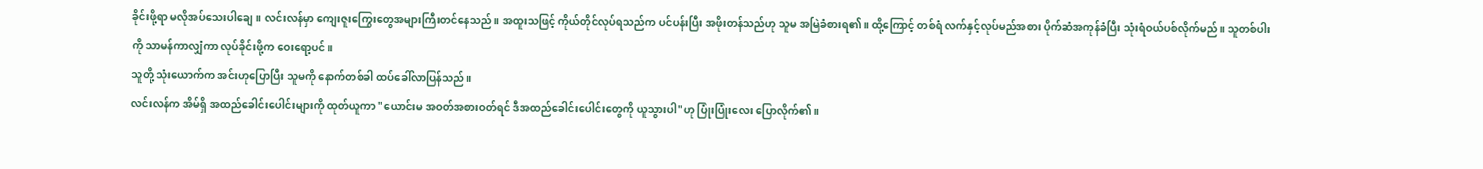ခိုင်းဖို့ရာ မလိုအပ်သေးပါချေ။ လင်းလန်မှာ ကျေးဇူးကြွေးတွေအများကြီးတင်နေသည်။ အထူးသဖြင့် ကိုယ်တိုင်လုပ်ရသည်က ပင်ပန်းပြီး အဖိုးတန်သည်ဟု သူမ အမြဲခံစားရ၏။ ထို့ကြောင့် တစ်ရံ လက်နှင့်လုပ်မည်အစား ပိုက်ဆံအကုန်ခံပြီး သုံးရံဝယ်ပစ်လိုက်မည်။ သူတစ်ပါးကို သာမန်ကာလျှံကာ လုပ်ခိုင်းဖို့က ဝေးရော့ပင်။
သူတို့ သုံးယောက်က အင်းဟုပြောပြီး သူမကို နောက်တစ်ခါ ထပ်ခေါ်လာပြန်သည်။
လင်းလန်က အိမ်ရှိ အထည်ခေါင်းပေါင်းများကို ထုတ်ယူကာ "ယောင်းမ အဝတ်အစားဝတ်ရင် ဒီအထည်ခေါင်းပေါင်းတွေကို ယူသွားပါ"ဟု ပြုံးပြုံးလေး ပြောလိုက်၏။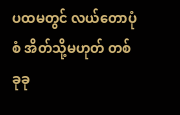ပထမတွင် လယ်တောပုံစံ အိတ်သို့မဟုတ် တစ်ခုခု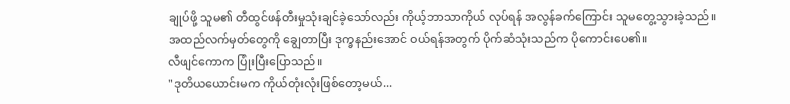ချုပ်ဖို့ သူမ၏ တီထွင်ဖန်တီးမှုသုံးချင်ခဲ့သော်လည်း ကိုယ့်ဘာသာကိုယ် လုပ်ရန် အလွန်ခက်ကြောင်း သူမတွေ့သွားခဲ့သည်။
အထည်လက်မှတ်တွေကို ချွေတာပြီး ဒုက္ခနည်းအောင် ဝယ်ရန်အတွက် ပိုက်ဆံသုံးသည်က ပိုကောင်းပေ၏။
လီဖျင်ကောက ပြုံးပြီးပြောသည်။
"ဒုတိယယောင်းမက ကိုယ်တုံးလုံးဖြစ်တော့မယ်...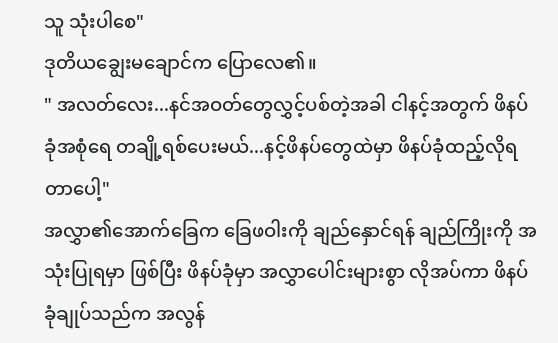သူ သုံးပါစေ"
ဒုတိယချွေးမချောင်က ပြောလေ၏။
" အလတ်လေး...နင်အဝတ်တွေလွှင့်ပစ်တဲ့အခါ ငါနင့်အတွက် ဖိနပ်ခုံအစုံရေ တချို့ရစ်ပေးမယ်...နင့်ဖိနပ်တွေထဲမှာ ဖိနပ်ခုံထည့်လိုရတာပေါ့"
အလွှာ၏အောက်ခြေက ခြေဖဝါးကို ချည်နှောင်ရန် ချည်ကြိုးကို အသုံးပြုရမှာ ဖြစ်ပြီး ဖိနပ်ခုံမှာ အလွှာပေါင်းများစွာ လိုအပ်ကာ ဖိနပ်ခုံချုပ်သည်က အလွန်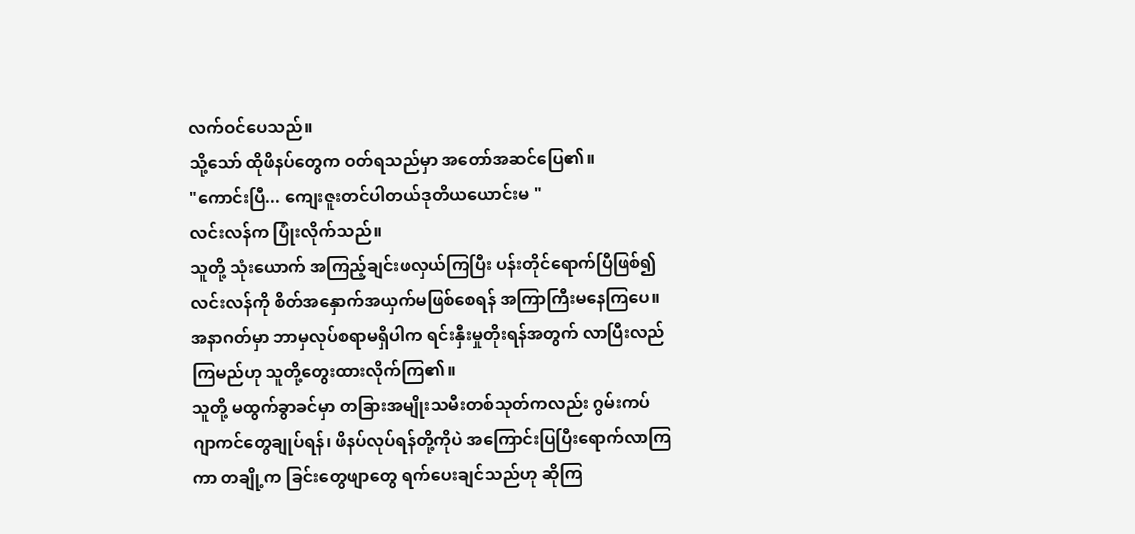လက်ဝင်ပေသည်။
သို့သော် ထိုဖိနပ်တွေက ဝတ်ရသည်မှာ အတော်အဆင်ပြေ၏။
"ကောင်းပြီ... ကျေးဇူးတင်ပါတယ်ဒုတိယယောင်းမ "
လင်းလန်က ပြုံးလိုက်သည်။
သူတို့ သုံးယောက် အကြည့်ချင်းဖလှယ်ကြပြီး ပန်းတိုင်ရောက်ပြီဖြစ်၍ လင်းလန်ကို စိတ်အနှောက်အယှက်မဖြစ်စေရန် အကြာကြီးမနေကြပေ။ အနာဂတ်မှာ ဘာမှလုပ်စရာမရှိပါက ရင်းနှီးမှုတိုးရန်အတွက် လာပြီးလည်ကြမည်ဟု သူတို့တွေးထားလိုက်ကြ၏။
သူတို့ မထွက်ခွာခင်မှာ တခြားအမျိုးသမီးတစ်သုတ်ကလည်း ဂွမ်းကပ်ဂျာကင်တွေချုပ်ရန်၊ ဖိနပ်လုပ်ရန်တို့ကိုပဲ အကြောင်းပြပြီးရောက်လာကြကာ တချို့က ခြင်းတွေဖျာတွေ ရက်ပေးချင်သည်ဟု ဆိုကြ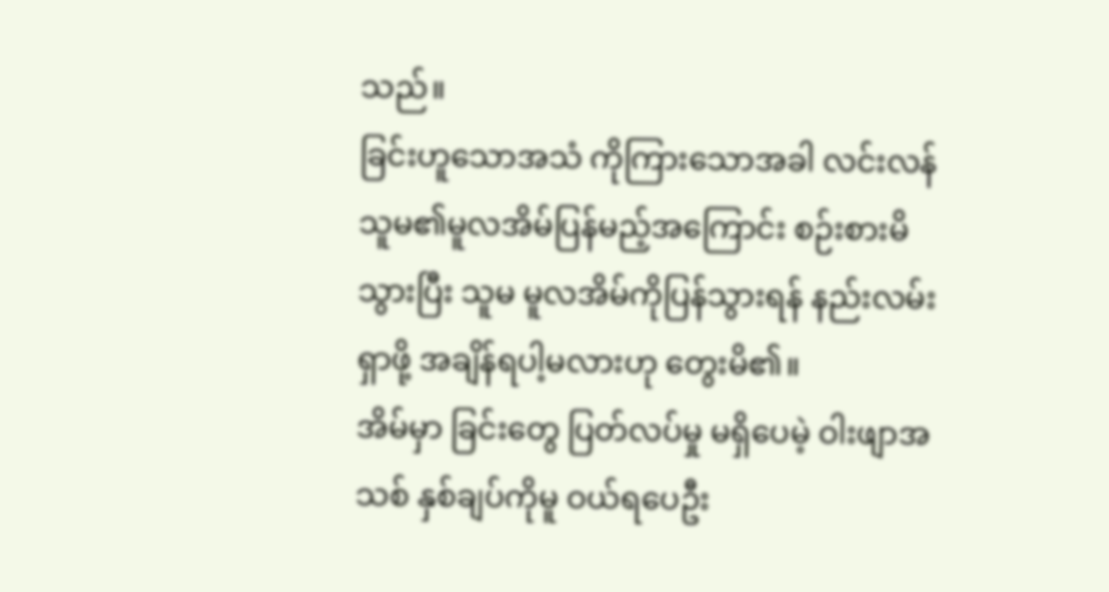သည်။
ခြင်းဟူသောအသံ ကိုကြားသောအခါ လင်းလန် သူမ၏မူလအိမ်ပြန်မည့်အကြောင်း စဉ်းစားမိသွားပြီး သူမ မူလအိမ်ကိုပြန်သွားရန် နည်းလမ်းရှာဖို့ အချိန်ရပါ့မလားဟု တွေးမိ၏။
အိမ်မှာ ခြင်းတွေ ပြတ်လပ်မှု မရှိပေမဲ့ ဝါးဖျာအသစ် နှစ်ချပ်ကိုမူ ဝယ်ရပေဦး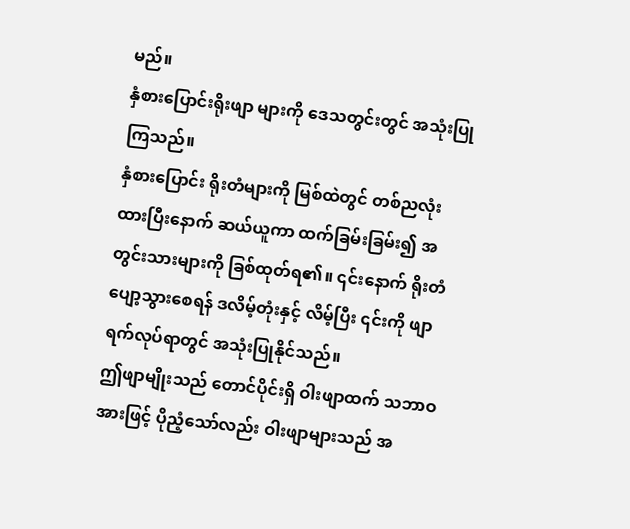မည်။
နှံစားပြောင်းရိုးဖျာ များကို ဒေသတွင်းတွင် အသုံးပြုကြသည်။
နှံစားပြောင်း ရိုးတံများကို မြစ်ထဲတွင် တစ်ညလုံးထားပြီးနောက် ဆယ်ယူကာ ထက်ခြမ်းခြမ်း၍ အတွင်းသားများကို ခြစ်ထုတ်ရ၏။ ၎င်းနောက် ရိုးတံပျော့သွားစေရန် ဒလိမ့်တုံးနှင့် လိမ့်ပြီး ၎င်းကို ဖျာရက်လုပ်ရာတွင် အသုံးပြုနိုင်သည်။
ဤဖျာမျိုးသည် တောင်ပိုင်းရှိ ဝါးဖျာထက် သဘာဝအားဖြင့် ပိုညံ့သော်လည်း ဝါးဖျာများသည် အ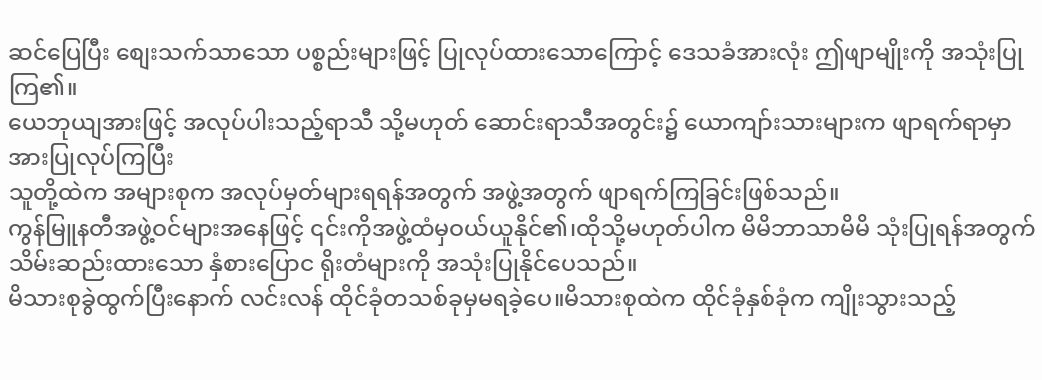ဆင်ပြေပြီး စျေးသက်သာသော ပစ္စည်းများဖြင့် ပြုလုပ်ထားသောကြောင့် ဒေသခံအားလုံး ဤဖျာမျိုးကို အသုံးပြုကြ၏။
ယေဘုယျအားဖြင့် အလုပ်ပါးသည့်ရာသီ သို့မဟုတ် ဆောင်းရာသီအတွင်း၌ ယောကျာ်းသားများက ဖျာရက်ရာမှာ အားပြုလုပ်ကြပြီး
သူတို့ထဲက အများစုက အလုပ်မှတ်များရရန်အတွက် အဖွဲ့အတွက် ဖျာရက်ကြခြင်းဖြစ်သည်။
ကွန်မြူနတီအဖွဲ့ဝင်များအနေဖြင့် ၎င်းကိုအဖွဲ့ထံမှဝယ်ယူနိုင်၏၊ထိုသို့မဟုတ်ပါက မိမိဘာသာမိမိ သုံးပြုရန်အတွက် သိမ်းဆည်းထားသော နှံစားပြောင ရိုးတံများကို အသုံးပြုနိုင်ပေသည်။
မိသားစုခွဲထွက်ပြီးနောက် လင်းလန် ထိုင်ခုံတသစ်ခုမှမရခဲ့ပေ။မိသားစုထဲက ထိုင်ခုံနှစ်ခုံက ကျိုးသွားသည့်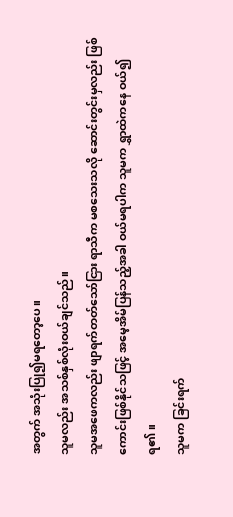အတွက် အသုံးပြု၍မရတော့ပေ။
သူမလည်း အသစ်နှစ်လုံးဝယ်ချင်သည်။
သူမအဖေကလည်း ဖျာရက်တတ်သော်ငြား ရာသီက မစသေးသလို ဆောင်းတွင်းမှလည်း ဖြစ်ကောင်းဖြစ်နိုင်သဖြင့် အမေ့အိမ်ပြန်သည့်အခါ ဝယ်မရပါက သူမက ရွှာထဲကနေ ဝယ်၍ရ၏။
သူမက ခြင်းရက်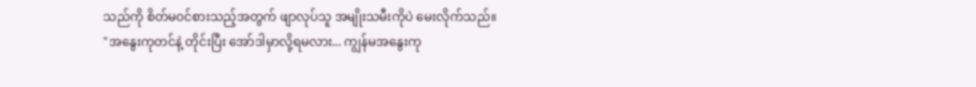သည်ကို စိတ်မဝင်စားသည့်အတွက် ဖျာလုပ်သူ အမျိုးသမီးကိုပဲ မေးလိုက်သည်။
"အနွေးကုတင်နဲ့ တိုင်းပြီး အော်ဒါမှာလို့ရမလား... ကျွန်မအနွေးကု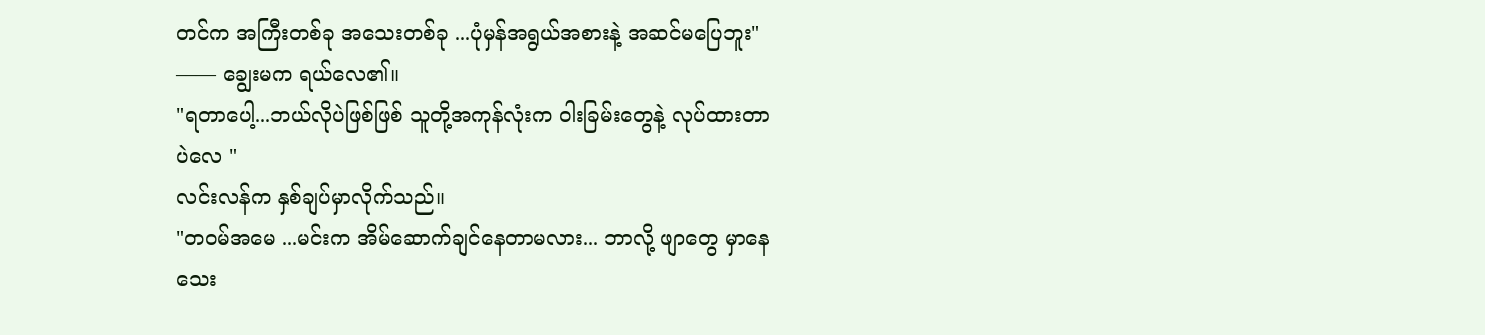တင်က အကြီးတစ်ခု အသေးတစ်ခု ...ပုံမှန်အရွယ်အစားနဲ့ အဆင်မပြေဘူး"
––— ချွေးမက ရယ်လေ၏။
"ရတာပေါ့...ဘယ်လိုပဲဖြစ်ဖြစ် သူတို့အကုန်လုံးက ဝါးခြမ်းတွေနဲ့ လုပ်ထားတာပဲလေ "
လင်းလန်က နှစ်ချပ်မှာလိုက်သည်။
"တဝမ်အမေ ...မင်းက အိမ်ဆောက်ချင်နေတာမလား... ဘာလို့ ဖျာတွေ မှာနေ သေး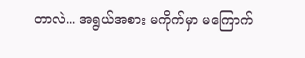တာလဲ... အရွယ်အစား မကိုက်မှာ မကြောက်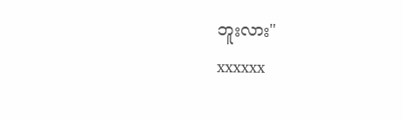ဘူးလား"
xxxxxx